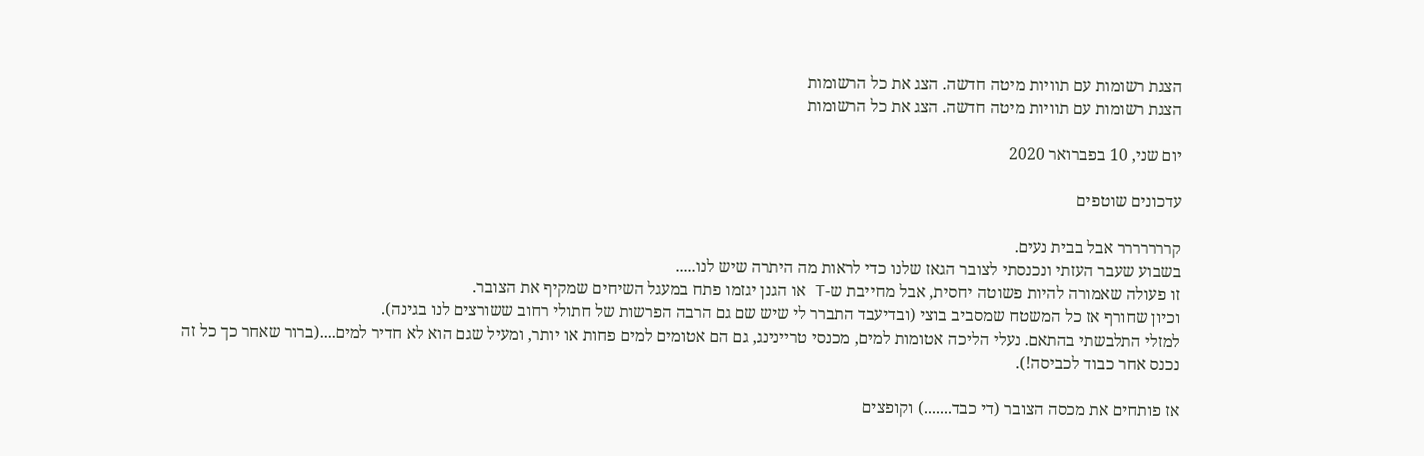הצגת רשומות עם תוויות מיטה חדשה. הצג את כל הרשומות
הצגת רשומות עם תוויות מיטה חדשה. הצג את כל הרשומות

יום שני, 10 בפברואר 2020

עדכונים שוטפים

קררררררר אבל בבית נעים.
בשבוע שעבר העזתי ונכנסתי לצובר הגאז שלנו כדי לראות מה היתרה שיש לנו.....
זו פעולה שאמורה להיות פשוטה יחסית, אבל מחייבת ש-T או הגנן יגזמו פתח במעגל השיחים שמקיף את הצובר.
וכיון שחורף אז כל המשטח שמסביב בוצי (ובדיעבד התברר לי שיש שם גם הרבה הפרשות של חתולי רחוב ששורצים לנו בגינה).
למזלי התלבשתי בהתאם. נעלי הליכה אטומות למים, מכנסי טריינינג, גם הם אטומים למים פחות או יותר, ומעיל שגם הוא לא חדיר למים....(ברור שאחר כך כל זה נכנס אחר כבוד לכביסה!).

אז פותחים את מכסה הצובר (די כבד.......) וקופצים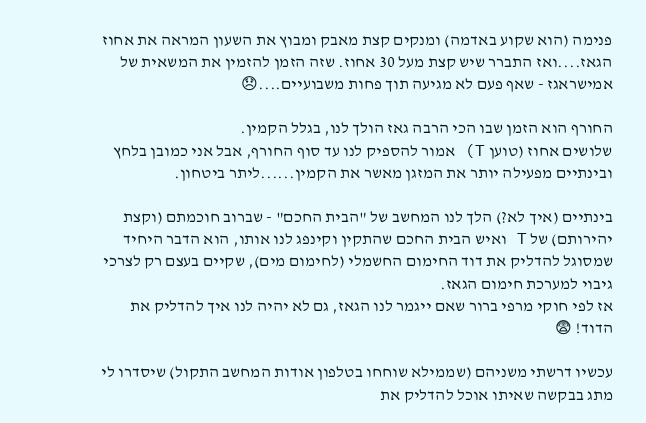פנימה (הוא שקוע באדמה) ומנקים קצת מאבק ומבוץ את השעון המראה את אחוז הגאז....ואז התברר שיש קצת מעל 30 אחוז. שזה הזמן להזמין את המשאית של אמישראגז - שאף פעם לא מגיעה תוך פחות משבועיים....😞

החורף הוא הזמן שבו הכי הרבה גאז הולך לנו, בגלל הקמין.
שלושים אחוז (טוען T) אמור להספיק לנו עד סוף החורף, אבל אני כמובן בלחץ ובינתיים מפעילה יותר את המזגן מאשר את הקמין......ליתר ביטחון.

בינתיים (איך לא?) הלך לנו המחשב של "הבית החכם" - שברוב חוכמתם (וקצת יהירותם) של T ואיש הבית החכם שהתקין וקינפג לנו אותו, הוא הדבר היחיד שמסוגל להדליק את דוד החימום החשמלי (לחימום מים), שקיים בעצם רק לצרכי גיבוי למערכת חימום הגאז.
אז לפי חוקי מרפי ברור שאם ייגמר לנו הגאז, גם לא יהיה לנו איך להדליק את הדוד! 😨

עכשיו דרשתי משניהם (שממילא שוחחו בטלפון אודות המחשב התקול) שיסדרו לי מתג בבקשה שאיתו אוכל להדליק את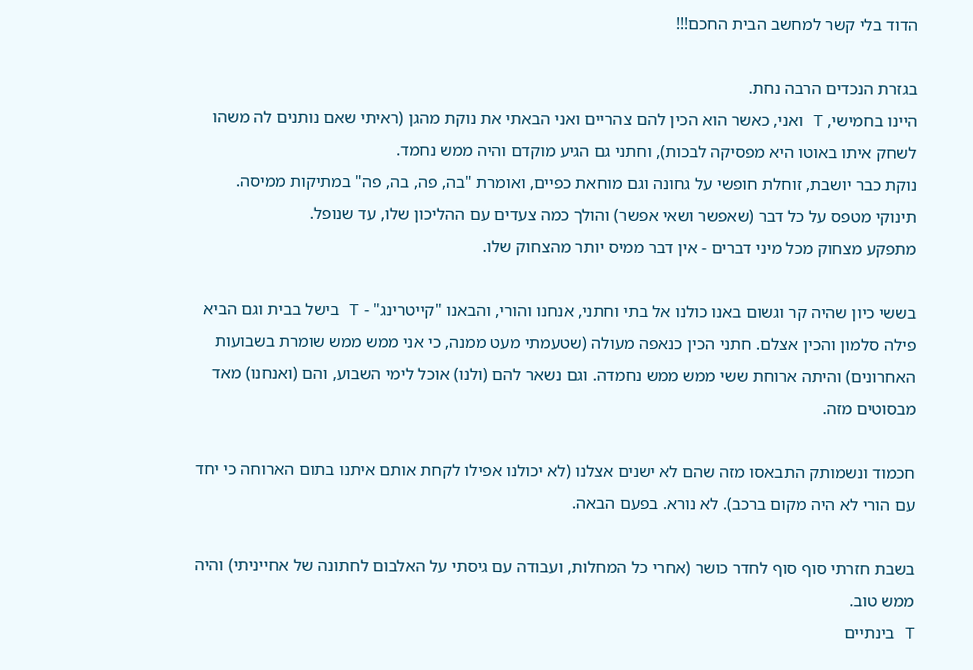הדוד בלי קשר למחשב הבית החכם!!!

בגזרת הנכדים הרבה נחת.
היינו בחמישי, T ואני, כאשר הוא הכין להם צהריים ואני הבאתי את נוקת מהגן (ראיתי שאם נותנים לה משהו לשחק איתו באוטו היא מפסיקה לבכות), וחתני גם הגיע מוקדם והיה ממש נחמד.
נוקת כבר יושבת, זוחלת חופשי על גחונה וגם מוחאת כפיים, ואומרת "בה, פה, בה, פה" במתיקות ממיסה.
תינוקי מטפס על כל דבר (שאפשר ושאי אפשר) והולך כמה צעדים עם ההליכון שלו, עד שנופל.
מתפקע מצחוק מכל מיני דברים - אין דבר ממיס יותר מהצחוק שלו.

בששי כיון שהיה קר וגשום באנו כולנו אל בתי וחתני, אנחנו והורי, והבאנו "קייטרינג" - T בישל בבית וגם הביא פילה סלמון והכין אצלם. חתני הכין כנאפה מעולה (שטעמתי מעט ממנה, כי אני ממש ממש שומרת בשבועות האחרונים) והיתה ארוחת ששי ממש ממש נחמדה. וגם נשאר להם (ולנו) אוכל לימי השבוע, והם (ואנחנו) מאד מבסוטים מזה.

חכמוד ונשמותק התבאסו מזה שהם לא ישנים אצלנו (לא יכולנו אפילו לקחת אותם איתנו בתום הארוחה כי יחד עם הורי לא היה מקום ברכב). לא נורא. בפעם הבאה.

בשבת חזרתי סוף סוף לחדר כושר (אחרי כל המחלות, ועבודה עם גיסתי על האלבום לחתונה של אחייניתי) והיה ממש טוב.
T בינתיים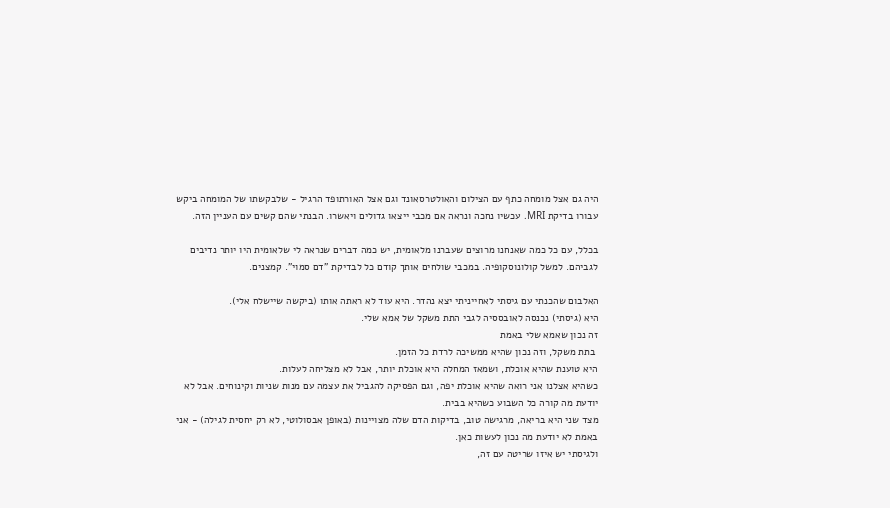היה גם אצל מומחה כתף עם הצילום והאולטרסאונד וגם אצל האורתופד הרגיל - שלבקשתו של המומחה ביקש עבורו בדיקת MRI. עכשיו נחכה ונראה אם מכבי ייצאו גדולים ויאשרו. הבנתי שהם קשים עם העניין הזה.

בכלל, עם כל כמה שאנחנו מרוצים שעברנו מלאומית, יש כמה דברים שנראה לי שלאומית היו יותר נדיבים לגביהם. למשל קולונוסקופיה. במכבי שולחים אותך קודם כל לבדיקת "דם סמוי". קמצנים.

האלבום שהכנתי עם גיסתי לאחייניתי יצא נהדר. היא עוד לא ראתה אותו (ביקשה שיישלח אלי).
היא (גיסתי) נכנסה לאובססיה לגבי התת משקל של אמא שלי.
זה נכון שאמא שלי באמת
 בתת משקל, וזה נכון שהיא ממשיכה לרדת כל הזמן.
היא טוענת שהיא אוכלת, ושמאז המחלה היא אוכלת יותר, אבל לא מצליחה לעלות.
כשהיא אצלנו אני רואה שהיא אוכלת יפה, וגם הפסיקה להגביל את עצמה עם מנות שניות וקינוחים. אבל לא יודעת מה קורה כל השבוע כשהיא בבית.
מצד שני היא בריאה, מרגישה טוב, בדיקות הדם שלה מצויינות (באופן אבסולוטי, לא רק יחסית לגילה) - אני באמת לא יודעת מה נכון לעשות כאן.
ולגיסתי יש איזו שריטה עם זה,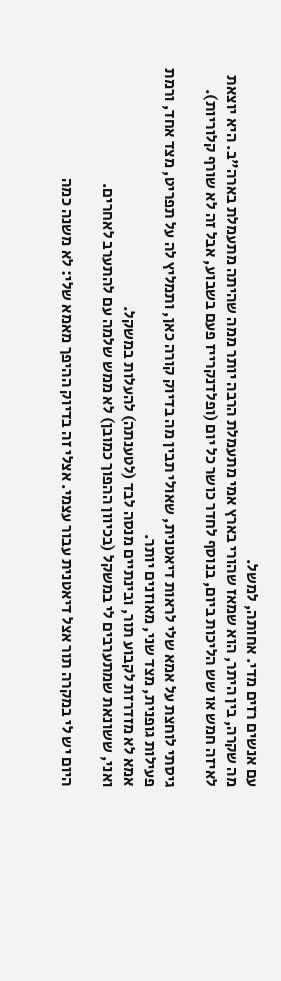עם אנשים רזים מדי. אחותה, למשל.
מה שקרה, בין היתר, הוא שמאז שהורי בארץ אמי מתעמלת הרבה יותר ממה שהיתה מתעמלת בארה"ב. היא יוצאת לאיזה חמש או שש הליכות ביום, בנוסף לחדר כושר כל יום (ופלדנקרייז פעם בשבוע, אבל זה לא שורף קלוריות).

גיסתי לוחצת על אמא שלי לראות דיאטנית, שאולי תבין מה בדיוק קורה כאן, ותמליץ לה על תפריט, מצד אחד, ורמת פעילות גופנית, מצד שני, מאוזנים יותר.
אמא לא מזדרזת לקבוע תור, ובינתיים מנסה לבד (לטענתה) להעלות במשקל.
ואני, ששונאת שמתערבים לי במשקל (בכיוון ההפוך כמובן) לא ממש שלמה עם להתערב לאחרים.

היום יש לי במקרה תור אצל דיאטנית עבור עצמי. אצלי זה בדיוק ההיפך מאמא שלי: לא משנה כמה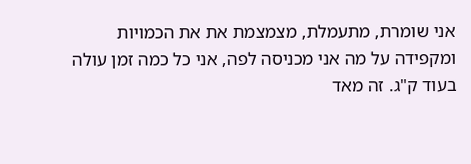אני שומרת, מתעמלת, מצמצמת את את הכמויות ומקפידה על מה אני מכניסה לפה, אני כל כמה זמן עולה בעוד ק"ג. זה מאד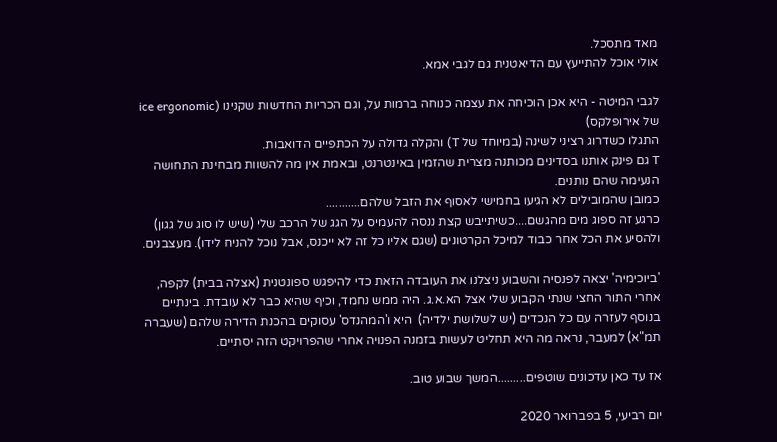מאד מתסכל.
אולי אוכל להתייעץ עם הדיאטנית גם לגבי אמא.

לגבי המיטה - היא אכן הוכיחה את עצמה כנוחה ברמות על, וגם הכריות החדשות שקנינו (ice ergonomic של אירופלקס)
התגלו כשדרוג רציני לשינה (במיוחד של T) והקלה גדולה על הכתפיים הדואבות.
T גם פינק אותנו בסדינים מכותנה מצרית שהזמין באינטרנט, ובאמת אין מה להשוות מבחינת התחושה הנעימה שהם נותנים.
כמובן שהמובילים לא הגיעו בחמישי לאסוף את הזבל שלהם...........
כרגע זה ספוג מים מהגשם....כשיתייבש קצת ננסה להעמיס על הגג של הרכב שלי (שיש לו סוג של גגון) ולהסיע את הכל אחר כבוד למיכל הקרטונים (שגם אליו כל זה לא ייכנס, אבל נוכל להניח לידו). מעצבנים.

'ביוכימיה' יצאה לפנסיה והשבוע ניצלנו את העובדה הזאת כדי להיפגש ספונטנית (אצלה בבית) לקפה, אחרי התור החצי שנתי הקבוע שלי אצל הא.א.ג. היה ממש נחמד, וכיף שהיא כבר לא עובדת. בינתיים בנוסף לעזרה עם כל הנכדים (יש לשלושת ילדיה)  היא ו'המהנדס' עסוקים בהכנת הדירה שלהם (שעברה תמ"א) למעבר, נראה מה היא תחליט לעשות בזמנה הפנויה אחרי שהפרויקט הזה יסתיים.

אז עד כאן עדכונים שוטפים.........המשך שבוע טוב.

יום רביעי, 5 בפברואר 2020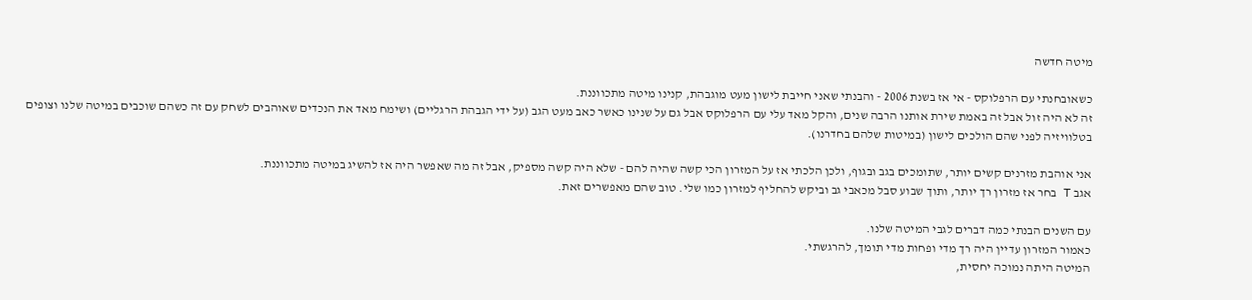מיטה חדשה

כשאובחנתי עם הרפלוקס - אי אז בשנת 2006 - והבנתי שאני חייבת לישון מעט מוגבהת, קנינו מיטה מתכווננת.
זה לא היה זול אבל זה באמת שירת אותנו הרבה שנים, והקל מאד עלי עם הרפלוקס אבל גם על שנינו כאשר כאב מעט הגב (על ידי הגבהת הרגליים) ושימח מאד את הנכדים שאוהבים לשחק עם זה כשהם שוכבים במיטה שלנו וצופים בטלוויזיה לפני שהם הולכים לישון (במיטות שלהם בחדרנו).

אני אוהבת מזרנים קשים יותר, שתומכים בגב ובגוף, ולכן הלכתי אז על המזרון הכי קשה שהיה להם - שלא היה קשה מספיק, אבל זה מה שאפשר היה אז להשיג במיטה מתכווננת.
אגב T בחר אז מזרון רך יותר, ותוך שבוע סבל מכאבי גב וביקש להחליף למזרון כמו שלי. טוב שהם מאפשרים זאת.

עם השנים הבנתי כמה דברים לגבי המיטה שלנו.
כאמור המזרון עדיין היה רך מדי ופחות מדי תומך, להרגשתי.
המיטה היתה נמוכה יחסית,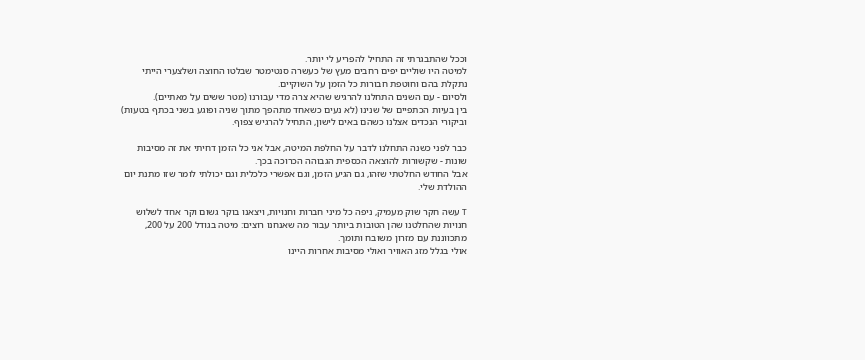וככל שהתבגרתי זה התחיל להפריע לי יותר.
למיטה היו שוליים יפים רחבים מעץ של כעשרה סנטימטר שבלטו החוצה ושלצערי הייתי נתקלת בהם וחוטפת חבורות כל הזמן על השוקיים.
ולסיום - עם השנים התחלנו להרגיש שהיא צרה מדי עבורנו (מטר ששים על מאתיים).
בין בעיות הכתפיים של שנינו (לא נעים כשאחד מתהפך מתוך שניה ופוגע בשני בכתף בטעות) וביקורי הנכדים אצלנו כשהם באים לישון, התחיל להרגיש צפוף.

כבר לפני כשנה התחלנו לדבר על החלפת המיטה, אבל אני כל הזמן דחיתי את זה מסיבות שונות - שקשורות להוצאה הכספית הגבוהה הכרוכה בכך.
אבל החודש החלטתי שזהו, גם הגיע הזמן, וגם אפשרי כלכלית וגם יכולתי לומר שזו מתנת יום ההולדת שלי.

T עשה חקר שוק מעמיק, ניפה כל מיני חברות וחנויות, ויצאנו בוקר גשום וקר אחד לשלוש חנויות שהחלטנו שהן הטובות ביותר עבור מה שאנחנו רוצים: מיטה בגודל 200 על 200, מתכווננת עם מזרון משובח ותומך.
אולי בגלל מזג האוויר ואולי מסיבות אחרות היינו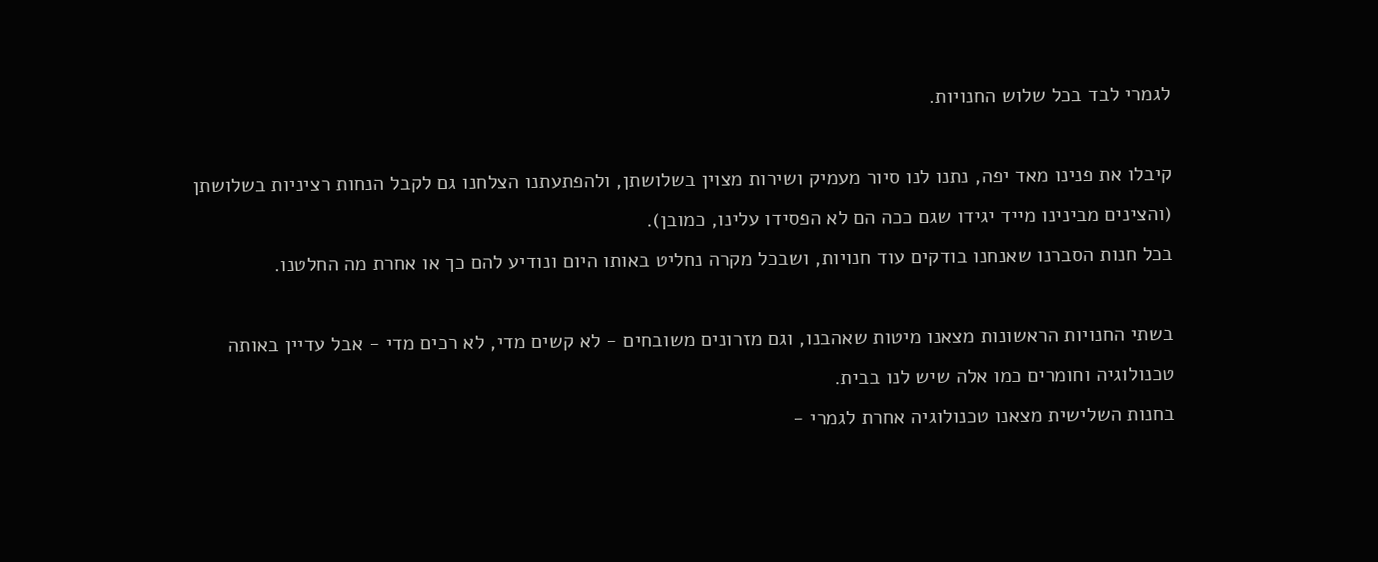לגמרי לבד בכל שלוש החנויות.

קיבלו את פנינו מאד יפה, נתנו לנו סיור מעמיק ושירות מצוין בשלושתן, ולהפתעתנו הצלחנו גם לקבל הנחות רציניות בשלושתן (והצינים מבינינו מייד יגידו שגם ככה הם לא הפסידו עלינו, כמובן).
בכל חנות הסברנו שאנחנו בודקים עוד חנויות, ושבכל מקרה נחליט באותו היום ונודיע להם כך או אחרת מה החלטנו.

בשתי החנויות הראשונות מצאנו מיטות שאהבנו, וגם מזרונים משובחים - לא קשים מדי, לא רכים מדי - אבל עדיין באותה טכנולוגיה וחומרים כמו אלה שיש לנו בבית.
בחנות השלישית מצאנו טכנולוגיה אחרת לגמרי -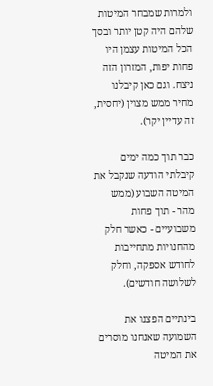ולמרות שמבחר המיטות שלהם היה קטן יותר ובסך הכל המיטות עצמן היו פחות יפות, המזרון הזה ניצח. וגם כאן קיבלנו מחיר ממש מצוין (יחסית, זה עדיין יקר).

כבר תוך כמה ימים קיבלתי הודעה שנקבל את המיטה השבוע (ממש מהר - תוך פחות משבועיים - כאשר חלק מהחנויות מתחייבות לחודש אספקה, וחלק לשלושה חודשים).

בינתיים הפצנו את השמועה שאנחנו מוסרים את המיטה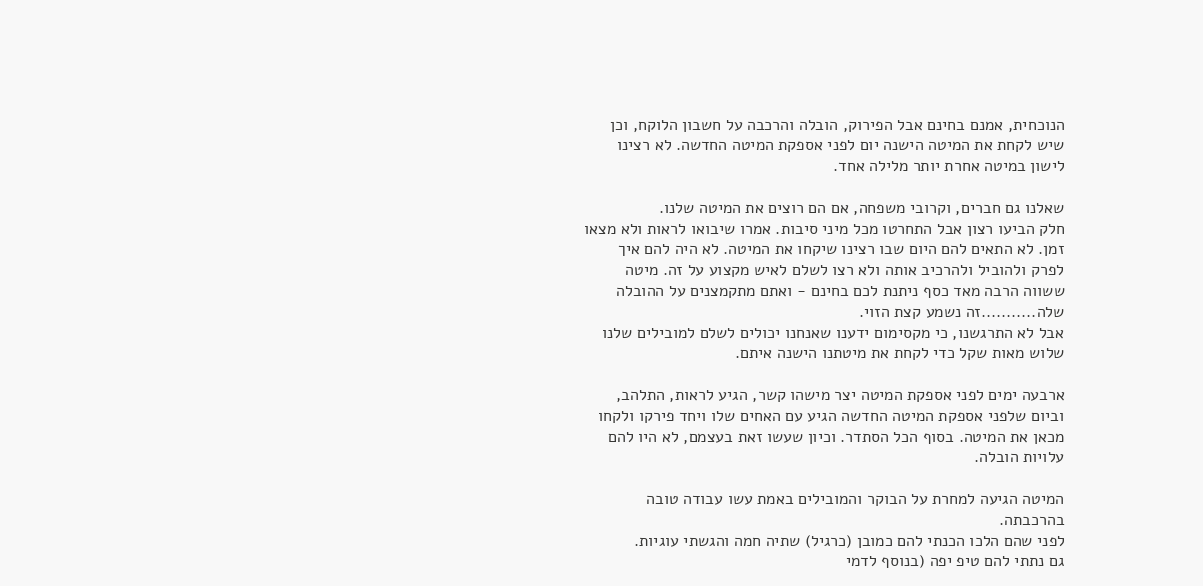הנוכחית, אמנם בחינם אבל הפירוק, הובלה והרכבה על חשבון הלוקח, וכן שיש לקחת את המיטה הישנה יום לפני אספקת המיטה החדשה. לא רצינו לישון במיטה אחרת יותר מלילה אחד.

שאלנו גם חברים, וקרובי משפחה, אם הם רוצים את המיטה שלנו.
חלק הביעו רצון אבל התחרטו מכל מיני סיבות. אמרו שיבואו לראות ולא מצאו זמן. לא התאים להם היום שבו רצינו שיקחו את המיטה. לא היה להם איך לפרק ולהוביל ולהרכיב אותה ולא רצו לשלם לאיש מקצוע על זה. מיטה ששווה הרבה מאד כסף ניתנת לכם בחינם - ואתם מתקמצנים על ההובלה שלה...........זה נשמע קצת הזוי.
אבל לא התרגשנו, כי מקסימום ידענו שאנחנו יכולים לשלם למובילים שלנו שלוש מאות שקל כדי לקחת את מיטתנו הישנה איתם.

ארבעה ימים לפני אספקת המיטה יצר מישהו קשר, הגיע לראות, התלהב, וביום שלפני אספקת המיטה החדשה הגיע עם האחים שלו ויחד פירקו ולקחו מכאן את המיטה. בסוף הכל הסתדר. וכיון שעשו זאת בעצמם, לא היו להם עלויות הובלה.

המיטה הגיעה למחרת על הבוקר והמובילים באמת עשו עבודה טובה בהרכבתה.
לפני שהם הלכו הכנתי להם כמובן (כרגיל) שתיה חמה והגשתי עוגיות.
גם נתתי להם טיפ יפה (בנוסף לדמי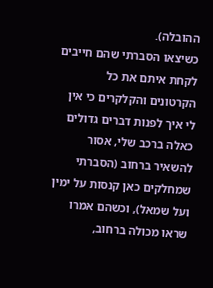ההובלה).
כשיצאו הסברתי שהם חייבים לקחת איתם את כל הקרטונים והקלקרים כי אין לי איך לפנות דברים גדולים כאלה ברכב שלי, אסור להשאיר ברחוב (הסברתי שמחלקים כאן קנסות על ימין ועל שמאל), וכשהם אמרו שראו מכולה ברחוב,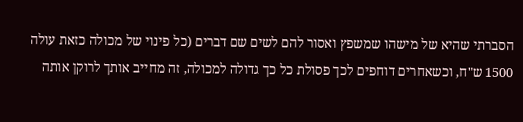הסברתי שהיא של מישהו שמשפץ ואסור להם לשים שם דברים (כל פינוי של מכולה כזאת עולה 1500 ש"ח, וכשאחרים דוחפים לכך פסולת כל כך גדולה למכולה, זה מחייב אותך לרוקן אותה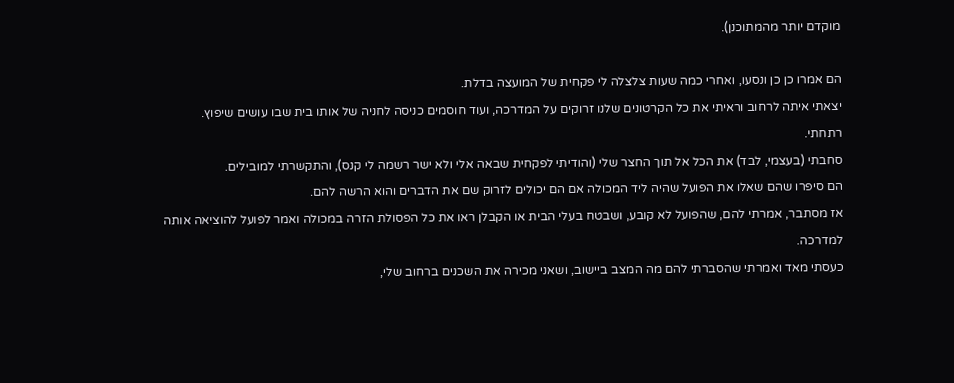מוקדם יותר מהמתוכנן).

הם אמרו כן כן ונסעו, ואחרי כמה שעות צלצלה לי פקחית של המועצה בדלת.
יצאתי איתה לרחוב וראיתי את כל הקרטונים שלנו זרוקים על המדרכה, ועוד חוסמים כניסה לחניה של אותו בית שבו עושים שיפוץ.
רתחתי.
סחבתי (בעצמי, לבד) את הכל אל תוך החצר שלי (והודיתי לפקחית שבאה אלי ולא ישר רשמה לי קנס), והתקשרתי למובילים.
הם סיפרו שהם שאלו את הפועל שהיה ליד המכולה אם הם יכולים לזרוק שם את הדברים והוא הרשה להם.
אז מסתבר, אמרתי להם, שהפועל לא קובע, ושבטח בעלי הבית או הקבלן ראו את כל הפסולת הזרה במכולה ואמר לפועל להוציאה אותה למדרכה.
כעסתי מאד ואמרתי שהסברתי להם מה המצב ביישוב, ושאני מכירה את השכנים ברחוב שלי,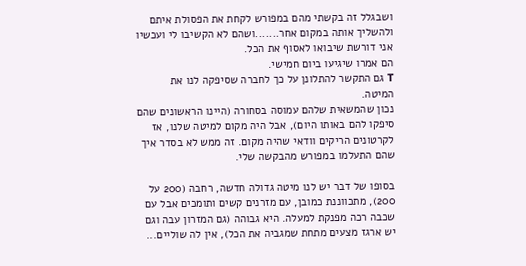ושבגלל זה בקשתי מהם במפורש לקחת את הפסולת איתם ולהשליך אותה במקום אחר.......ושהם לא הקשיבו לי ועכשיו אני דורשת שיבואו לאסוף את הכל.
הם אמרו שיגיעו ביום חמישי.
T גם התקשר להתלונן על כך לחברה שסיפקה לנו את המיטה.
נכון שהמשאית שלהם עמוסה בסחורה (היינו הראשונים שהם סיפקו להם באותו היום), אבל היה מקום למיטה שלנו, אז לקרטונים הריקים וודאי שהיה מקום. זה ממש לא בסדר איך שהם התעלמו במפורש מהבקשה שלי.

בסופו של דבר יש לנו מיטה גדולה חדשה, רחבה (200 על 200), מתכווננת כמובן, עם מזרנים קשים ותומכים אבל עם שכבה רכה מפנקת למעלה. היא גבוהה (גם המזרון עבה וגם יש ארגז מצעים מתחת שמגביה את הכל), אין לה שוליים...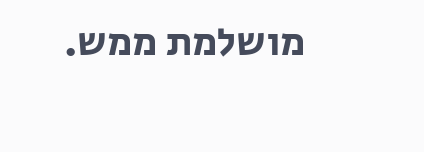מושלמת ממש.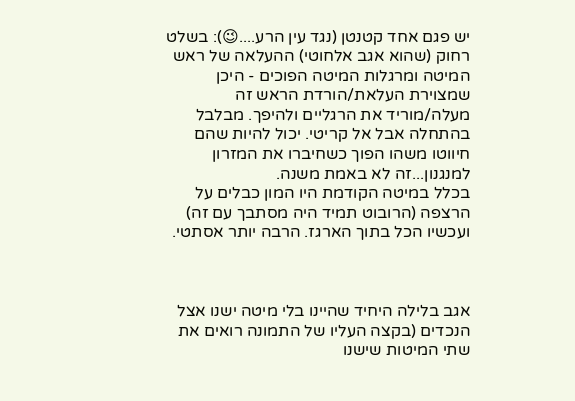יש פגם אחד קטנטן (נגד עין הרע....😉): בשלט רחוק (שהוא אגב אלחוטי) ההעלאה של ראש המיטה ומרגלות המיטה הפוכים - היכן שמצוירת העלאת/הורדת הראש זה מעלה/מוריד את הרגליים ולהיפך. מבלבל בהתחלה אבל אל קריטי. יכול להיות שהם חיווטו משהו הפוך כשחיברו את המזרון למנגנון...זה לא באמת משנה.
בכלל במיטה הקודמת היו המון כבלים על הרצפה (הרובוט תמיד היה מסתבך עם זה) ועכשיו הכל בתוך הארגז. הרבה יותר אסתטי.



אגב בלילה היחיד שהיינו בלי מיטה ישנו אצל הנכדים (בקצה העליו של התמונה רואים את שתי המיטות שישנו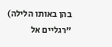בהן באותו הלילה) "רגליים אל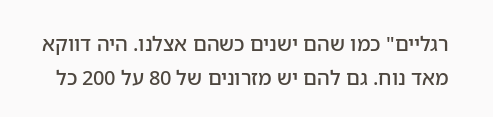רגליים" כמו שהם ישנים כשהם אצלנו. היה דווקא מאד נוח. גם להם יש מזרונים של 80 על 200 כל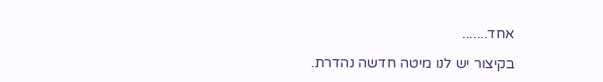אחד.......

בקיצור יש לנו מיטה חדשה נהדרת.